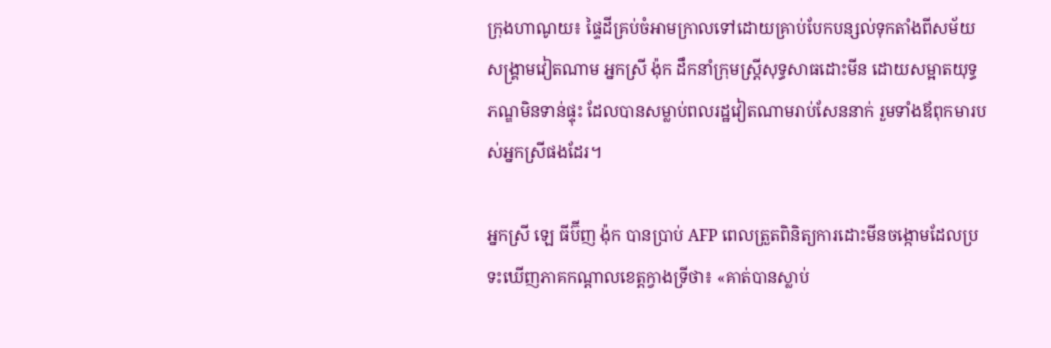ក្រុងហាណូយ៖ ផ្ទៃដីគ្រប់ចំអាមក្រាលទៅដោយគ្រាប់បែកបន្សល់ទុកតាំងពីសម័យសង្គ្រាមវៀតណាម អ្នកស្រី ង៉ុក ដឹកនាំក្រុមស្ដ្រីសុទ្ធសាធដោះមីន ដោយសម្អាតយុទ្ធភណ្ឌមិនទាន់ផ្ទុះ ដែលបានសម្លាប់ពលរដ្ឋវៀតណាមរាប់សែននាក់ រួមទាំងឪពុកមារបស់អ្នកស្រីផងដែរ។

អ្នកស្រី ឡេ ធីប៊ីញ ង៉ុក បានប្រាប់ AFP ពេលត្រួតពិនិត្យការដោះមីនចង្កោមដែលប្រទះឃើញភាគកណ្ដាលខេត្ដក្វាងទ្រីថា៖ «គាត់បានស្លាប់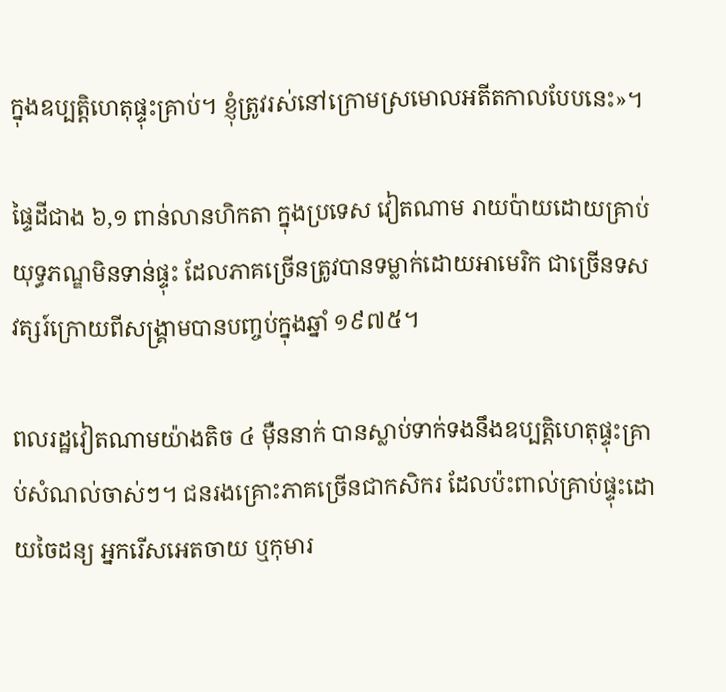ក្នុងឧប្បត្ដិហេតុផ្ទុះគ្រាប់។ ខ្ញុំត្រូវរស់នៅក្រោមស្រមោលអតីតកាលបែបនេះ»។

ផ្ទៃដីជាង ៦,១ ពាន់លានហិកតា ក្នុងប្រទេស វៀតណាម រាយប៉ាយដោយគ្រាប់យុទ្ធភណ្ឌមិនទាន់ផ្ទុះ ដែលភាគច្រើនត្រូវបានទម្លាក់ដោយអាមេរិក ជាច្រើនទសវត្សរ៍ក្រោយពីសង្គ្រាមបានបញ្ចប់ក្នុងឆ្នាំ ១៩៧៥។

ពលរដ្ឋវៀតណាមយ៉ាងតិច ៤ ម៉ឺននាក់ បានស្លាប់ទាក់ទងនឹងឧប្បត្ដិហេតុផ្ទុះគ្រាប់សំណល់ចាស់ៗ។ ជនរងគ្រោះភាគច្រើនជាកសិករ ដែលប៉ះពាល់គ្រាប់ផ្ទុះដោយចៃដន្យ អ្នករើសអេតចាយ ឬកុមារ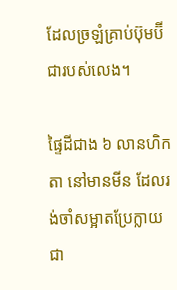ដែលច្រឡំគ្រាប់ប៊ុមប៊ីជារបស់លេង។

ផ្ទៃដីជាង ៦ លានហិកតា នៅមានមីន ដែលរង់ចាំសម្អាតប្រែក្លាយជា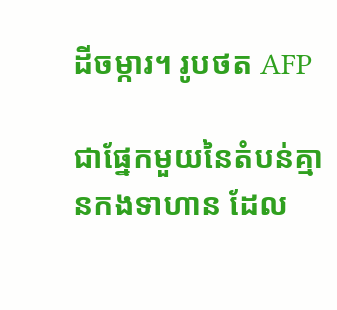ដីចម្ការ។ រូបថត AFP

ជាផ្នែកមួយនៃតំបន់គ្មានកងទាហាន ដែល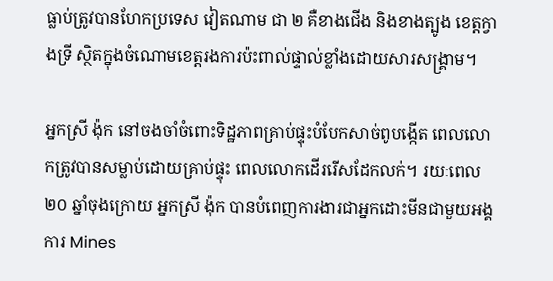ធ្លាប់ត្រូវបានហែកប្រទេស វៀតណាម ជា ២ គឺខាងជើង និងខាងត្បូង ខេត្ដក្វាងទ្រី ស្ថិតក្នុងចំណោមខេត្ដរងការប៉ះពាល់ផ្ទាល់ខ្លាំងដោយសារសង្គ្រាម។

អ្នកស្រី ង៉ុក នៅចងចាំចំពោះទិដ្ឋភាពគ្រាប់ផ្ទុះបំបែកសាច់ពូបង្កើត ពេលលោកត្រូវបានសម្លាប់ដោយគ្រាប់ផ្ទុះ ពេលលោកដើររើសដែកលក់។ រយៈពេល ២០ ឆ្នាំចុងក្រោយ អ្នកស្រី ង៉ុក បានបំពេញការងារជាអ្នកដោះមីនជាមួយអង្គការ Mines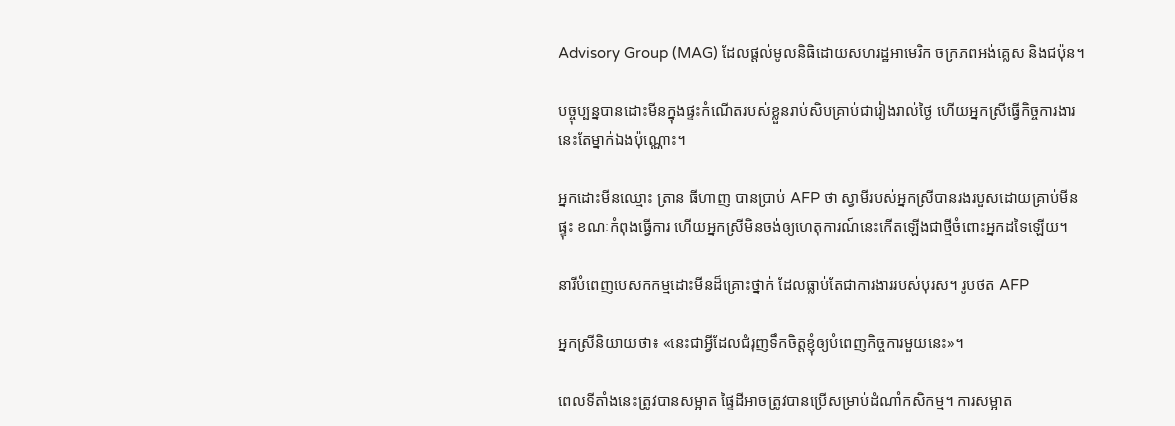Advisory Group (MAG) ដែលផ្ដល់មូលនិធិដោយសហរដ្ឋអាមេរិក ចក្រភពអង់គ្លេស និងជប៉ុន។

បច្ចុប្បន្នបានដោះមីនក្នុងផ្ទះកំណើតរបស់ខ្លួនរាប់សិបគ្រាប់ជារៀងរាល់ថ្ងៃ ហើយអ្នកស្រីធ្វើកិច្ចការងារនេះតែម្នាក់ឯងប៉ុណ្ណោះ។

អ្នកដោះមីនឈ្មោះ ត្រាន ធីហាញ បានប្រាប់ AFP ថា ស្វាមីរបស់អ្នកស្រីបានរងរបួសដោយគ្រាប់មីនផ្ទុះ ខណៈកំពុងធ្វើការ ហើយអ្នកស្រីមិនចង់ឲ្យហេតុការណ៍នេះកើតឡើងជាថ្មីចំពោះអ្នកដទៃឡើយ។

នារីបំពេញបេសកកម្មដោះមីនដ៏គ្រោះថ្នាក់ ដែលធ្លាប់តែជាការងាររបស់បុរស។ រូបថត AFP

អ្នកស្រីនិយាយថា៖ «នេះជាអ្វីដែលជំរុញទឹកចិត្ដខ្ញុំឲ្យបំពេញកិច្ចការមួយនេះ»។

ពេលទីតាំងនេះត្រូវបានសម្អាត ផ្ទៃដីអាចត្រូវបានប្រើសម្រាប់ដំណាំកសិកម្ម។ ការសម្អាត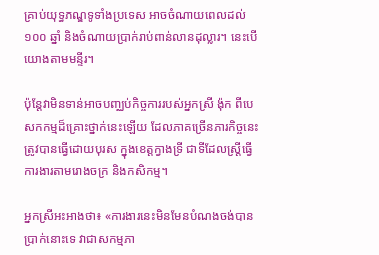គ្រាប់យុទ្ធភណ្ឌទូទាំងប្រទេស អាចចំណាយពេលដល់ ១០០ ឆ្នាំ និងចំណាយប្រាក់រាប់ពាន់លានដុល្លារ។ នេះបើយោងតាមមន្ទីរ។

ប៉ុន្ដែវាមិនទាន់អាចបញ្ឈប់កិច្ចការរបស់អ្នកស្រី ង៉ុក ពីបេសកកម្មដ៏គ្រោះថ្នាក់នេះឡើយ ដែលភាគច្រើនភារកិច្ចនេះត្រូវបានធ្វើដោយបុរស ក្នុងខេត្ដក្វាងទ្រី ជាទីដែលស្ដ្រីធ្វើការងារតាមរោងចក្រ និងកសិកម្ម។

អ្នកស្រីអះអាងថា៖ «ការងារនេះមិនមែនបំណងចង់បានប្រាក់នោះទេ វាជាសកម្មភា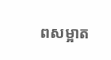ពសម្អាត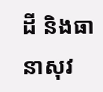ដី និងធានាសុវ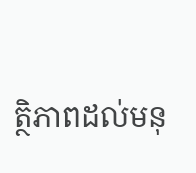ត្ថិភាពដល់មនុ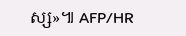ស្ស»៕ AFP/HR